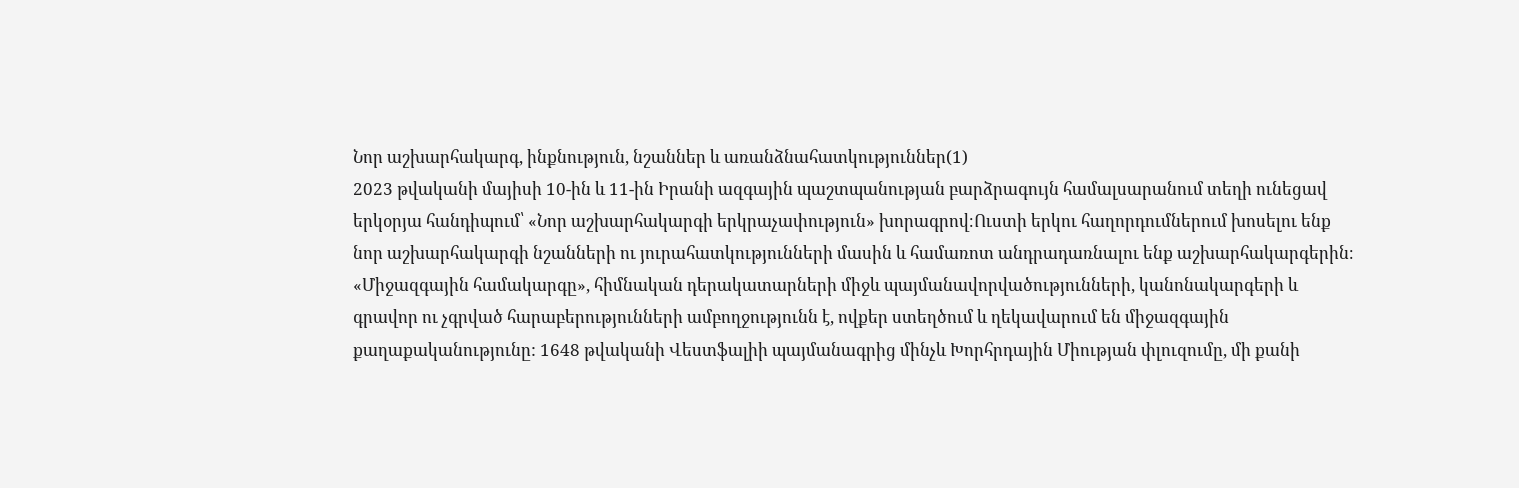Նոր աշխարհակարգ, ինքնություն, նշաններ և առանձնահատկություններ(1)
2023 թվականի մայիսի 10-ին և 11-ին Իրանի ազգային պաշտպանության բարձրագույն համալսարանում տեղի ունեցավ երկօրյա հանդիպում՝ «Նոր աշխարհակարգի երկրաչափություն» խորագրով։Ուստի երկու հաղորդումներում խոսելու ենք նոր աշխարհակարգի նշանների ու յուրահատկությունների մասին և համառոտ անդրադառնալու ենք աշխարհակարգերին։
«Միջազգային համակարգը», հիմնական դերակատարների միջև պայմանավորվածությունների, կանոնակարգերի և գրավոր ու չգրված հարաբերությունների ամբողջությունն է, ովքեր ստեղծում և ղեկավարում են միջազգային քաղաքականությունը: 1648 թվականի Վեստֆալիի պայմանագրից մինչև Խորհրդային Միության փլուզումը, մի քանի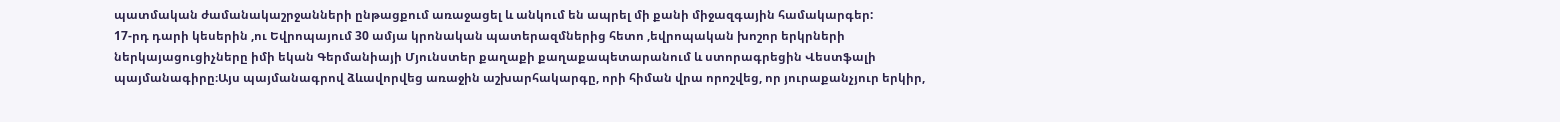պատմական ժամանակաշրջանների ընթացքում առաջացել և անկում են ապրել մի քանի միջազգային համակարգեր:
17-րդ դարի կեսերին ,ու Եվրոպայում 30 ամյա կրոնական պատերազմներից հետո ,եվրոպական խոշոր երկրների ներկայացուցիչները իմի եկան Գերմանիայի Մյունստեր քաղաքի քաղաքապետարանում և ստորագրեցին Վեստֆալի պայմանագիրը։Այս պայմանագրով ձևավորվեց առաջին աշխարհակարգը, որի հիման վրա որոշվեց, որ յուրաքանչյուր երկիր,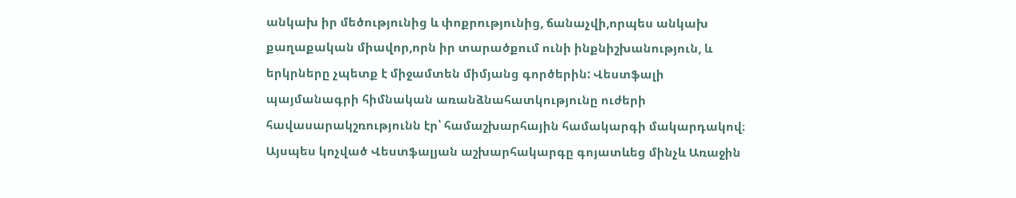անկախ իր մեծությունից և փոքրությունից, ճանաչվի,որպես անկախ քաղաքական միավոր,որն իր տարածքում ունի ինքնիշխանություն, և երկրները չպետք է միջամտեն միմյանց գործերին: Վեստֆալի պայմանագրի հիմնական առանձնահատկությունը ուժերի հավասարակշռությունն էր՝ համաշխարհային համակարգի մակարդակով։
Այսպես կոչված Վեստֆալյան աշխարհակարգը գոյատևեց մինչև Առաջին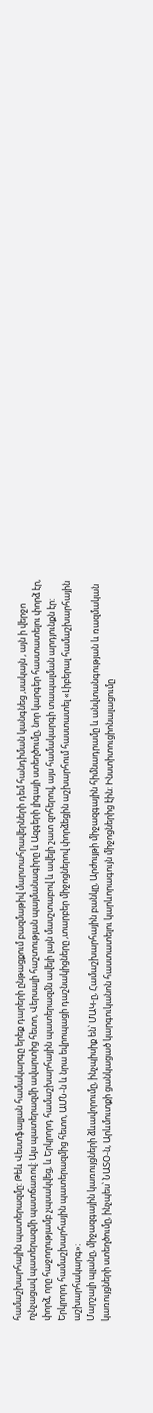համաշխարհային պատերազմը: Թեև Վեստֆալյան համակարգը երեք դարերի ընթացքում բազմաթիվ մարտահրավերների դեմ հանդիման կանգնեց ,սակայն , այն ի վերջո ոչնչացավ պատերազմի պատճառով: Այս պատերազմի ավարտից հետո, Վերսալի հաշտության պայմանագիրը և Ազգերի լիգայի ստեղծումը, նոր կարգեր հաստատելու փորձ էր, փորձ, որը հաջողությամբ չպսակվեց, և Երկրորդ համաշխարհային պատերազմն ավելի լայն մասշտաբով և ավելի շատ զոհերով, այս համակարգի տապալման արդյունքն էր: Երկրորդ համաշխարհային պատերազմից հետո, ԱՄՆ-ն և նրա եվրոպացի դաշնակիցները ,տարբեր միջոցներով փորձեցին աշխարհում հաստատել «Լիբերալ համաշխարհային աշխարհակարգ»։
Մարշալի պլանը, միջազգային կառույցների ձևավորումը, ինչպիսիք են՝ ՄԱԿ-ը, Համաշխարհային բանկը, Արժույթի միջազգային հիմնադրամը և անվտանգության և ռազմական կառույցների ստեղծումը, ինչպես՝ ՆԱՏՕ-ն, Արևմուտքի ցանկացած կարգուկանոն հաստատելու կարևորագույն միջոցներից էին: Ինստիտուցիոնալացումը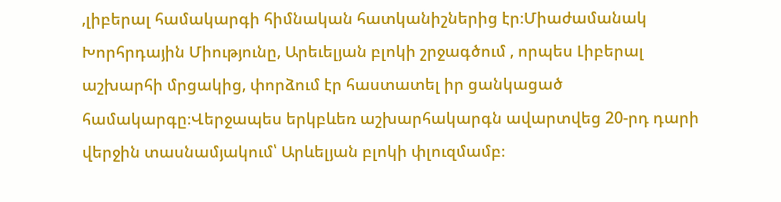,լիբերալ համակարգի հիմնական հատկանիշներից էր։Միաժամանակ Խորհրդային Միությունը, Արեւելյան բլոկի շրջագծում , որպես Լիբերալ աշխարհի մրցակից, փորձում էր հաստատել իր ցանկացած համակարգը։Վերջապես երկբևեռ աշխարհակարգն ավարտվեց 20-րդ դարի վերջին տասնամյակում՝ Արևելյան բլոկի փլուզմամբ։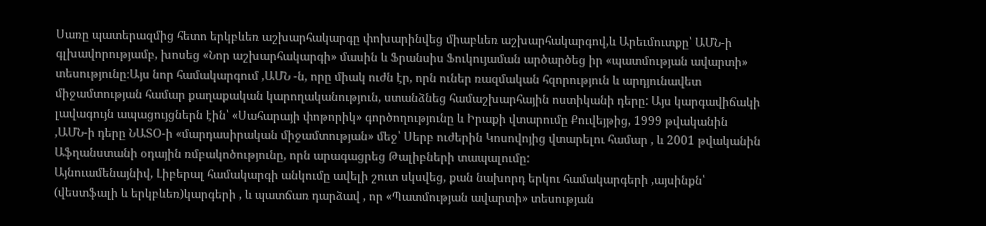Սառը պատերազմից հետո երկբևեռ աշխարհակարգը փոխարինվեց միաբևեռ աշխարհակարգով,և Արեւմուտքը՝ ԱՄՆ-ի գլխավորությամբ, խոսեց «Նոր աշխարհակարգի» մասին և Ֆրանսիս Ֆուկույաման արծարծեց իր «պատմության ավարտի» տեսությունը։Այս նոր համակարգում ,ԱՄՆ -ն, որը միակ ուժն էր, որն ուներ ռազմական հզորություն և արդյունավետ միջամտության համար քաղաքական կարողականություն, ստանձնեց համաշխարհային ոստիկանի դերը: Այս կարգավիճակի լավագույն ապացույցներն էին՝ «Սահարայի փոթորիկ» գործողությունը և Իրաքի վտարումը Քուվեյթից, 1999 թվականին ,ԱՄՆ-ի դերը ՆԱՏՕ-ի «մարդասիրական միջամտության» մեջ՝ Սերբ ուժերին Կոսովոյից վտարելու համար , և 2001 թվականին Աֆղանստանի օդային ռմբակոծությունը, որն արագացրեց Թալիբների տապալումը:
Այնուամենայնիվ, Լիբերալ համակարգի անկումը ավելի շուտ սկսվեց, քան նախորդ երկու համակարգերի ,այսինքն՝ (վեստֆալի և երկբևեռ)կարգերի , և պատճառ դարձավ , որ «Պատմության ավարտի» տեսության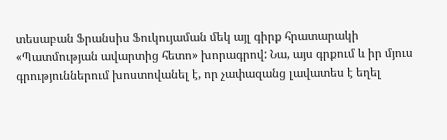տեսաբան Ֆրանսիս Ֆուկույաման մեկ այլ գիրք հրատարակի «Պատմության ավարտից հետո» խորագրով: Նա, այս գրքում և իր մյուս գրություններում խոստովանել է, որ չափազանց լավատես է եղել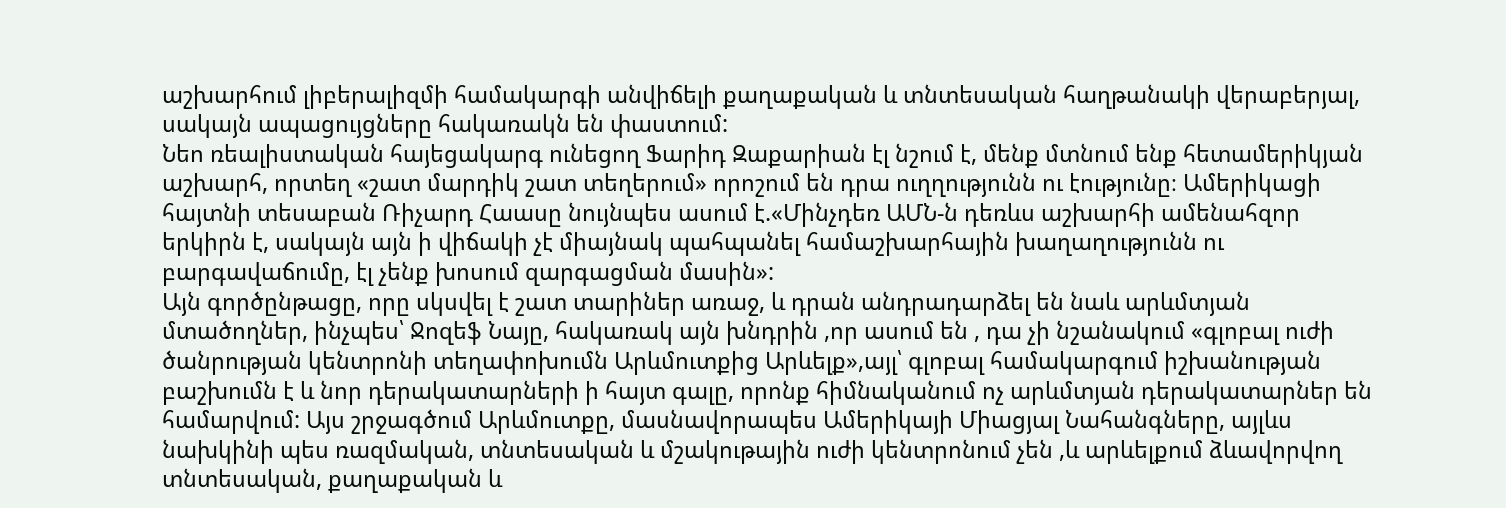աշխարհում լիբերալիզմի համակարգի անվիճելի քաղաքական և տնտեսական հաղթանակի վերաբերյալ, սակայն ապացույցները հակառակն են փաստում:
Նեո ռեալիստական հայեցակարգ ունեցող Ֆարիդ Զաքարիան էլ նշում է, մենք մտնում ենք հետամերիկյան աշխարհ, որտեղ «շատ մարդիկ շատ տեղերում» որոշում են դրա ուղղությունն ու էությունը։ Ամերիկացի հայտնի տեսաբան Ռիչարդ Հաասը նույնպես ասում է.«Մինչդեռ ԱՄՆ-ն դեռևս աշխարհի ամենահզոր երկիրն է, սակայն այն ի վիճակի չէ միայնակ պահպանել համաշխարհային խաղաղությունն ու բարգավաճումը, էլ չենք խոսում զարգացման մասին»:
Այն գործընթացը, որը սկսվել է շատ տարիներ առաջ, և դրան անդրադարձել են նաև արևմտյան մտածողներ, ինչպես՝ Ջոզեֆ Նայը, հակառակ այն խնդրին ,որ ասում են , դա չի նշանակում «գլոբալ ուժի ծանրության կենտրոնի տեղափոխումն Արևմուտքից Արևելք»,այլ՝ գլոբալ համակարգում իշխանության բաշխումն է և նոր դերակատարների ի հայտ գալը, որոնք հիմնականում ոչ արևմտյան դերակատարներ են համարվում: Այս շրջագծում Արևմուտքը, մասնավորապես Ամերիկայի Միացյալ Նահանգները, այլևս նախկինի պես ռազմական, տնտեսական և մշակութային ուժի կենտրոնում չեն ,և արևելքում ձևավորվող տնտեսական, քաղաքական և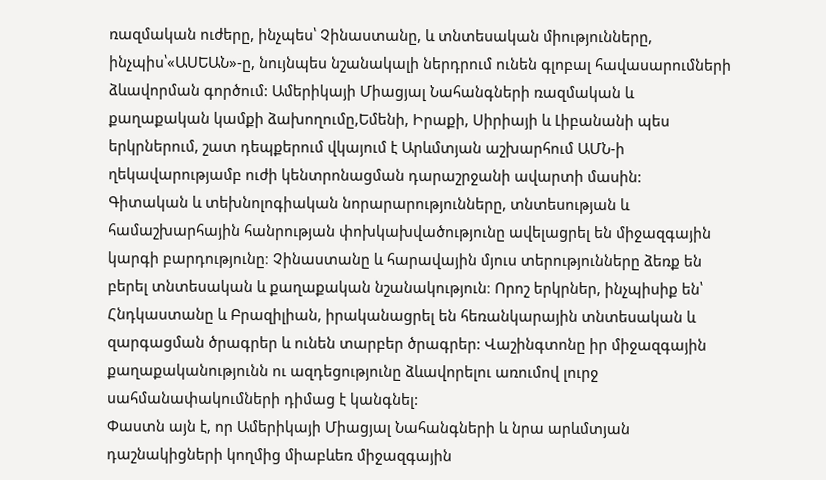ռազմական ուժերը, ինչպես՝ Չինաստանը, և տնտեսական միությունները, ինչպիս՝«ԱՍԵԱՆ»-ը, նույնպես նշանակալի ներդրում ունեն գլոբալ հավասարումների ձևավորման գործում: Ամերիկայի Միացյալ Նահանգների ռազմական և քաղաքական կամքի ձախողումը,Եմենի, Իրաքի, Սիրիայի և Լիբանանի պես երկրներում, շատ դեպքերում վկայում է Արևմտյան աշխարհում ԱՄՆ-ի ղեկավարությամբ ուժի կենտրոնացման դարաշրջանի ավարտի մասին:
Գիտական և տեխնոլոգիական նորարարությունները, տնտեսության և համաշխարհային հանրության փոխկախվածությունը ավելացրել են միջազգային կարգի բարդությունը։ Չինաստանը և հարավային մյուս տերությունները ձեռք են բերել տնտեսական և քաղաքական նշանակություն։ Որոշ երկրներ, ինչպիսիք են՝ Հնդկաստանը և Բրազիլիան, իրականացրել են հեռանկարային տնտեսական և զարգացման ծրագրեր և ունեն տարբեր ծրագրեր: Վաշինգտոնը իր միջազգային քաղաքականությունն ու ազդեցությունը ձևավորելու առումով լուրջ սահմանափակումների դիմաց է կանգնել:
Փաստն այն է, որ Ամերիկայի Միացյալ Նահանգների և նրա արևմտյան դաշնակիցների կողմից միաբևեռ միջազգային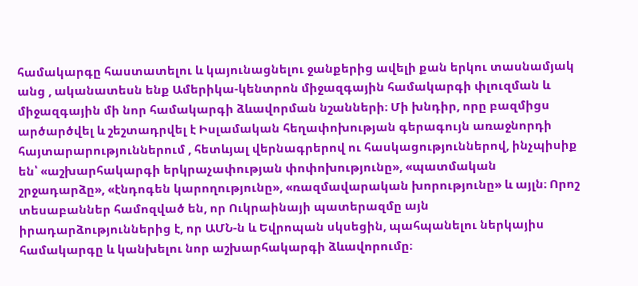համակարգը հաստատելու և կայունացնելու ջանքերից ավելի քան երկու տասնամյակ անց , ականատեսն ենք Ամերիկա-կենտրոն միջազգային համակարգի փլուզման և միջազգային մի նոր համակարգի ձևավորման նշանների։ Մի խնդիր, որը բազմիցս արծարծվել և շեշտադրվել է Իսլամական հեղափոխության գերագույն առաջնորդի հայտարարություններում , հետևյալ վերնագրերով ու հասկացություններով, ինչպիսիք են՝ «աշխարհակարգի երկրաչափության փոփոխությունը», «պատմական շրջադարձը», «էնդոգեն կարողությունը», «ռազմավարական խորությունը» և այլն։ Որոշ տեսաբաններ համոզված են, որ Ուկրաինայի պատերազմը այն իրադարձություններից է, որ ԱՄՆ-ն և Եվրոպան սկսեցին, պահպանելու ներկայիս համակարգը և կանխելու նոր աշխարհակարգի ձևավորումը։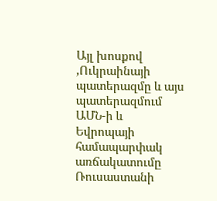Այլ խոսքով ,Ուկրաինայի պատերազմը և այս պատերազմում ԱՄՆ-ի և Եվրոպայի համապարփակ առճակատումը Ռուսաստանի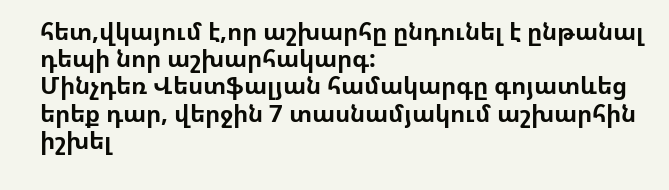հետ,վկայում է,որ աշխարհը ընդունել է ընթանալ դեպի նոր աշխարհակարգ:
Մինչդեռ Վեստֆալյան համակարգը գոյատևեց երեք դար, վերջին 7 տասնամյակում աշխարհին իշխել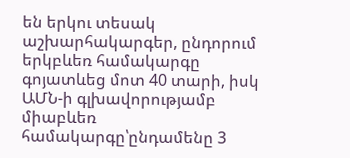են երկու տեսակ աշխարհակարգեր, ընդորում երկբևեռ համակարգը գոյատևեց մոտ 40 տարի, իսկ ԱՄՆ-ի գլխավորությամբ միաբևեռ համակարգը՝ընդամենը 3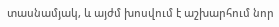տասնամյակ, և այժմ խոսվում է աշխարհում նոր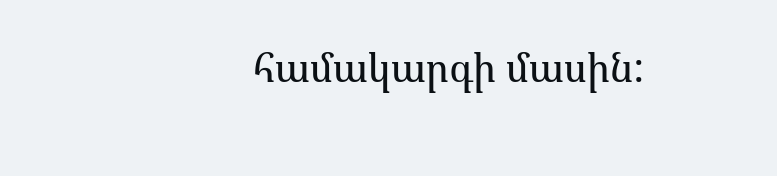համակարգի մասին: